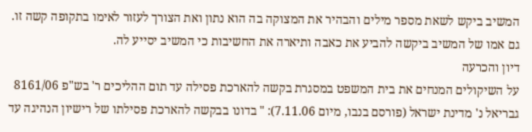המשיב ביקש לשאת מספר מילים והבהיר את המצוקה בה הוא נתון ואת הצורך לעזור לאימו בתקופה קשה זו.
גם אמו של המשיב ביקשה להביע את כאבה ותיארה את החשיבות כי המשיב יסייע לה.
דיון והכרעה
על השיקולים המנחים את בית המשפט במסגרת בקשה להארכת פסילה עד תום ההליכים ר' בש"פ 8161/06 גבריאל נ' מדינת ישראל (פורסם בנבו, מיום 7.11.06): " בדונו בבקשה להארכת פסילתו של רישיון הנהיגה עד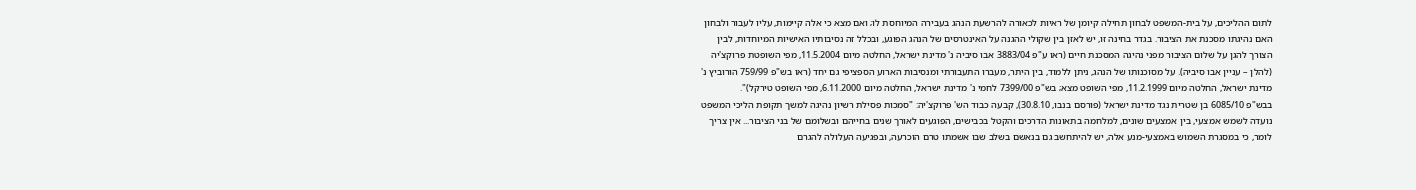לתום ההליכים, על בית-המשפט לבחון תחילה קיומן של ראיות לכאורה להרשעת הנהג בעבירה המיוחסת לו; ואם מצא כי אלה קיימות, עליו לעבור ולבחון האם נהיגתו מסכנת את הציבור. בגדר בחינה זו, יש לאזן בין שקולי ההגנה על האינטרסים של הנהג הפוגע, ובכלל זה נסיבותיו האישיות המיוחדות, לבין הצורך להגן על שלום הציבור מפני נהיגה המסכנת חיים (ראו ע"פ 3883/04 אבו סיביה נ' מדינת ישראל, החלטה מיום 11.5.2004, מפי השופטת פרוקצ'יה (להלן – עניין אבו סיביה). על מסוכנותו של הנהג, ניתן ללמוד, בין היתר, מעברו התעבורתי ומנסיבות הארוע הספציפי גם יחד (ראו בש"פ 759/99 הורוביץ נ' מדינת ישראל, החלטה מיום 11.2.1999, מפי השופט מצא; בש"פ 7399/00 לחמי נ' מדינת ישראל, החלטה מיום 6.11.2000, מפי השופט טירקל)".
בבש"פ 6085/10 בן שטרית נגד מדינת ישראל (פורסם בנבו, 30.8.10), קבעה כבוד הש' פרוקצ'יה: "סמכות פסילת רשיון נהיגה למשך תקופת הליכי המשפט נועדה לשמש אמצעי, בין אמצעים שונים, למלחמה בתאונות הדרכים והקטל בכבישים, הפוגעים לאורך שנים בחייהם ובשלומם של בני הציבור... אין צריך לומר, כי במסגרת השמוש באמצעי-מנע אלה, יש להיתחשב גם בנאשם בשלב שבו אשמתו טרם הוכרעה, ובפגיעה העלולה להגרם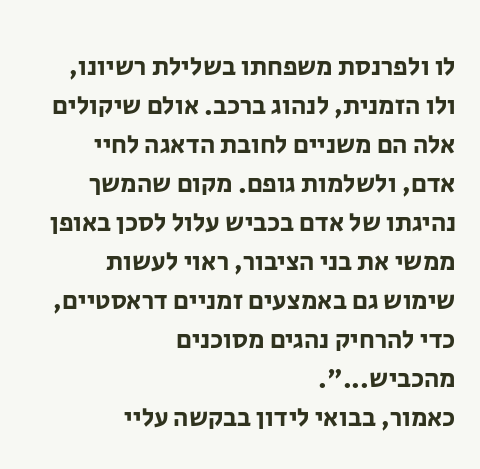לו ולפרנסת משפחתו בשלילת רשיונו, ולו הזמנית, לנהוג ברכב. אולם שיקולים אלה הם משניים לחובת הדאגה לחיי אדם, ולשלמות גופם. מקום שהמשך נהיגתו של אדם בכביש עלול לסכן באופן ממשי את בני הציבור, ראוי לעשות שימוש גם באמצעים זמניים דראסטיים, כדי להרחיק נהגים מסוכנים מהכביש...".
כאמור, בבואי לידון בבקשה עליי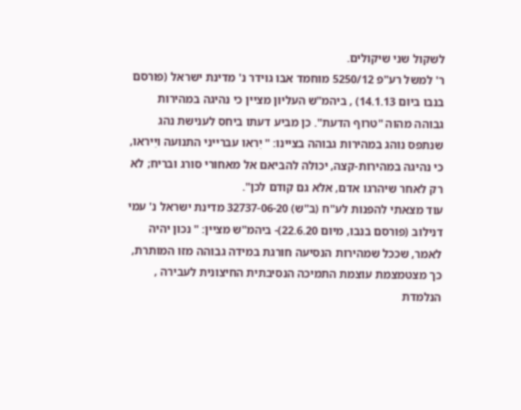לשקול שני שיקולים.
ר' למשל רע"פ 5250/12 מוחמד אבו גוידר נ' מדינת ישראל (פורסם בנבו ביום 14.1.13) , ביהמ"ש העליון מציין כי נהיגה במהירות גבוהה מהוה "טרוף הדעת". כן מביע דעתו ביחס לענישת נהג שנתפס נוהג במהירות גבוהה בציינו: " יִראו עברייני התנועה ויִיראו, כי נהיגה במהירות-קצה, יכולה להביאם אל מאחורי סורג ובריח; לא רק לאחר שיהרגו אדם, אלא גם קודם לכן".
עוד מצאתי להפנות לע"ח (ב"ש) 32737-06-20 מדינת ישראל נ' עמי דנילוב (פורסם בנבו, מיום 22.6.20)- ביהמ"ש מציין: " נכון יהיה לאמר, שככל שמהירות הנסיעה חורגת במידה גבוהה מזו המותרת, כך מצטמצמת עוצמת התמיכה הנסיבתית החיצונית לעבירה , הנלמדת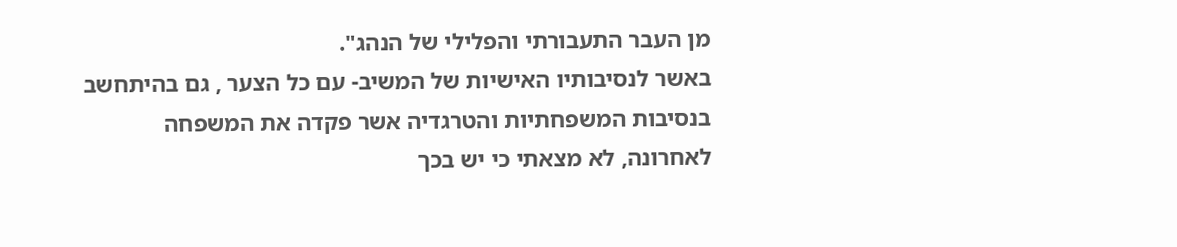מן העבר התעבורתי והפלילי של הנהג".
באשר לנסיבותיו האישיות של המשיב- עם כל הצער , גם בהיתחשב בנסיבות המשפחתיות והטרגדיה אשר פקדה את המשפחה לאחרונה, לא מצאתי כי יש בכך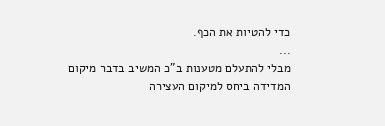כדי להטיות את הכף.
...
מבלי להתעלם מטענות ב"כ המשיב בדבר מיקום המדידה ביחס למיקום העצירה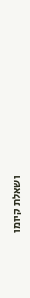ושאלת קיומו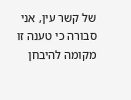של קשר עין, אני סבורה כי טענה זו מקומה להיבחן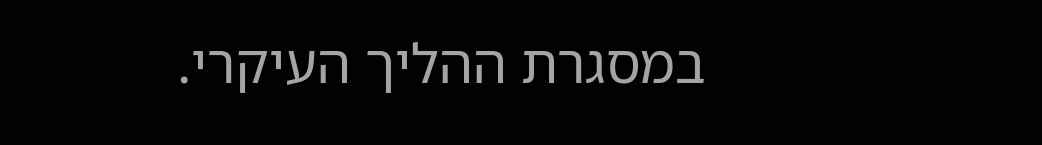במסגרת ההליך העיקרי.